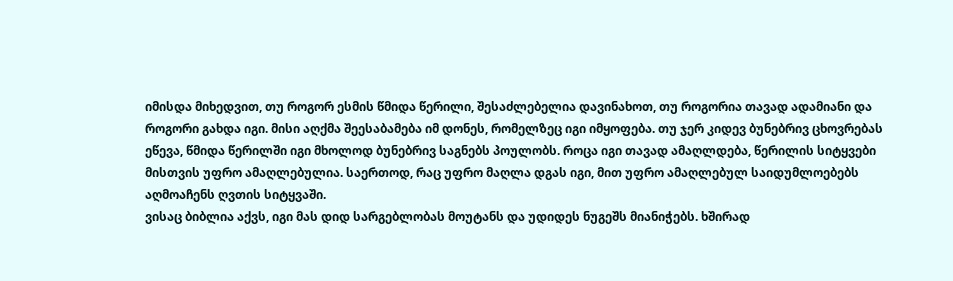იმისდა მიხედვით, თუ როგორ ესმის წმიდა წერილი, შესაძლებელია დავინახოთ, თუ როგორია თავად ადამიანი და როგორი გახდა იგი. მისი აღქმა შეესაბამება იმ დონეს, რომელზეც იგი იმყოფება. თუ ჯერ კიდევ ბუნებრივ ცხოვრებას ეწევა, წმიდა წერილში იგი მხოლოდ ბუნებრივ საგნებს პოულობს. როცა იგი თავად ამაღლდება, წერილის სიტყვები მისთვის უფრო ამაღლებულია. საერთოდ, რაც უფრო მაღლა დგას იგი, მით უფრო ამაღლებულ საიდუმლოებებს აღმოაჩენს ღვთის სიტყვაში.
ვისაც ბიბლია აქვს, იგი მას დიდ სარგებლობას მოუტანს და უდიდეს ნუგეშს მიანიჭებს. ხშირად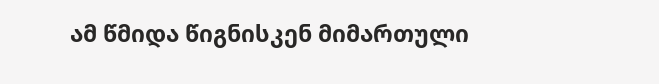ამ წმიდა წიგნისკენ მიმართული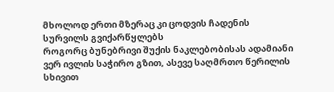მხოლოდ ერთი მზერაც კი ცოდვის ჩადენის სურვილს გვიქარწყლებს
როგორც ბუნებრივი შუქის ნაკლებობისას ადამიანი ვერ ივლის საჭირო გზით, ასევე საღმრთო წერილის სხივით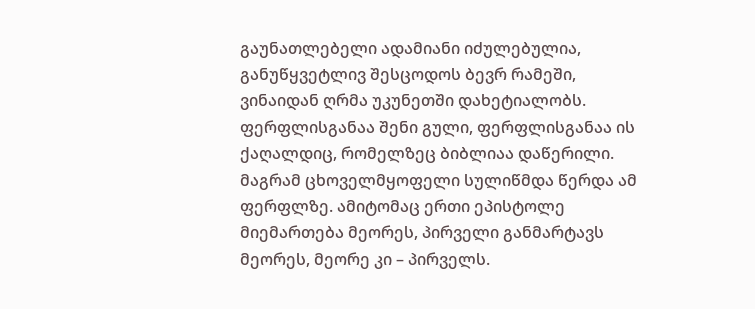გაუნათლებელი ადამიანი იძულებულია, განუწყვეტლივ შესცოდოს ბევრ რამეში, ვინაიდან ღრმა უკუნეთში დახეტიალობს.
ფერფლისგანაა შენი გული, ფერფლისგანაა ის ქაღალდიც, რომელზეც ბიბლიაა დაწერილი. მაგრამ ცხოველმყოფელი სულიწმდა წერდა ამ ფერფლზე. ამიტომაც ერთი ეპისტოლე მიემართება მეორეს, პირველი განმარტავს მეორეს, მეორე კი – პირველს.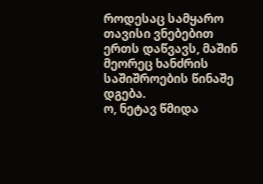როდესაც სამყარო თავისი ვნებებით ერთს დაწვავს, მაშინ მეორეც ხანძრის საშიშროების წინაშე დგება.
ო, ნეტავ წმიდა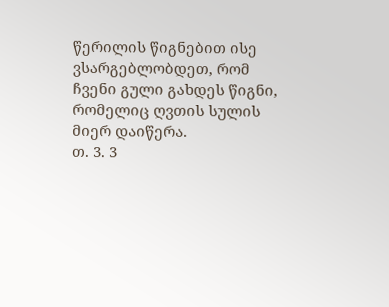წერილის წიგნებით ისე ვსარგებლობდეთ, რომ ჩვენი გული გახდეს წიგნი, რომელიც ღვთის სულის მიერ დაიწერა.
თ. 3. 3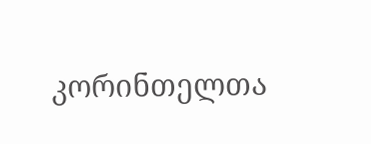კორინთელთა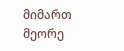მიმართ მეორე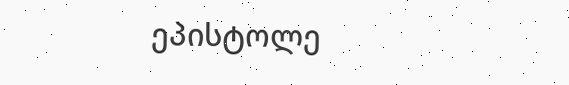ეპისტოლე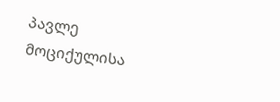პავლე მოციქულისა